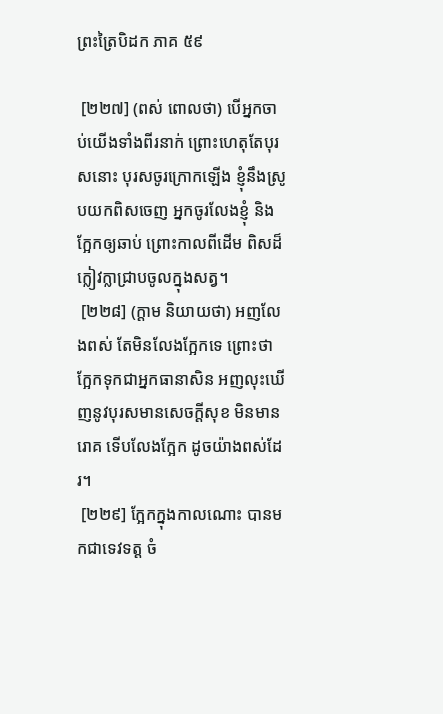ព្រះត្រៃបិដក ភាគ ៥៩

 [២២៧] (ពស់ ពោលថា) បើអ្នកចាប់យើងទាំងពីរនាក់ ព្រោះហេតុតែបុរសនោះ បុរសចូរក្រោកឡើង ខ្ញុំនឹងស្រូបយកពិសចេញ អ្នកចូរលែងខ្ញុំ និងក្អែកឲ្យឆាប់ ព្រោះកាលពីដើម ពិសដ៏ក្លៀវក្លាជ្រាបចូលក្នុងសត្វ។
 [២២៨] (ក្តាម និយាយថា) អញលែងពស់ តែមិនលែងក្អែកទេ ព្រោះថា ក្អែកទុកជាអ្នកធានាសិន អញលុះឃើញនូវបុរសមានសេចក្តីសុខ មិនមានរោគ ទើបលែងក្អែក ដូចយ៉ាងពស់ដែរ។
 [២២៩] ក្អែកក្នុងកាលណោះ បានមកជាទេវទត្ត ចំ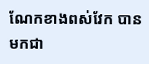ណែកខាងពស់វែក បានមកជា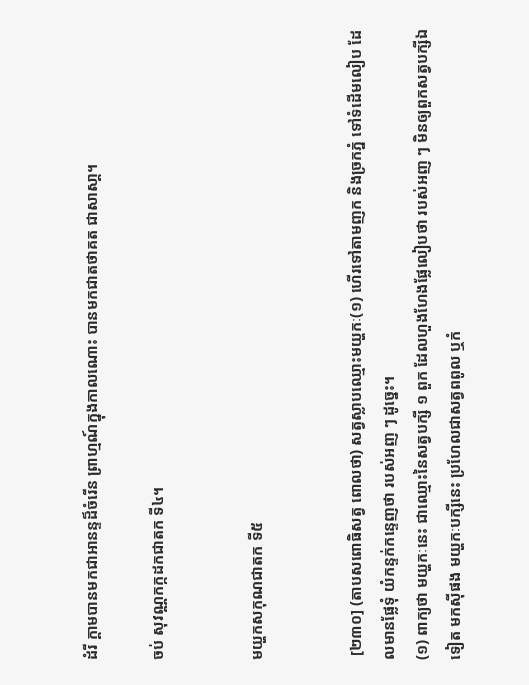ដំរី ក្តាមបានមកជាអានន្ទដ៏ចំរើន ព្រាហ្មណ៍ក្នុងកាលណោះ បានមកជាតថាគត ជាសាសា្ត។

ចប់ សុវណ្ណកក្កដកជាតក ទី៤។


មយ្ហកសកុណជាតក ទី៥


 [២៣០] (តាបសពោធិសត្វ ពោលថា) សត្វស្លាបឈ្មោះមយ្ហកៈ(១) ហើរទៅតាមញក និងច្រកភ្នំ ទៅទំដើមលៀប ដែលមានផ្លែទុំ យំកន្ទក់កន្ទេញថា របស់អញ ៗ ដូច្នេះ។
(១) ពាក្យថា មយ្ហកៈនេះ ជាឈ្មោះនៃសត្វបក្សី ១ ពួក ដែលហួងហែងផ្លែលៀបថា របស់អញ ៗ មិនឲ្យពួកសត្វបក្សីឯទៀត មកស៊ីផង មយ្ហកៈបក្សីនេះ ប្រហែលជាសត្វពពូល ឬកំ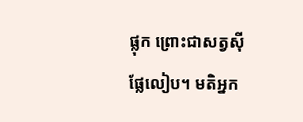ផ្លុក ព្រោះជាសត្វស៊ីផ្លែលៀប។ មតិអ្នក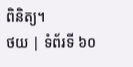ពិនិត្យ។
ថយ | ទំព័រទី ៦០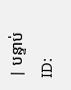| បន្ទាប់
ID: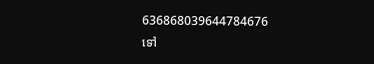636868039644784676
ទៅ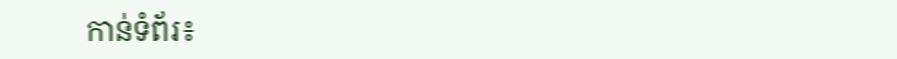កាន់ទំព័រ៖